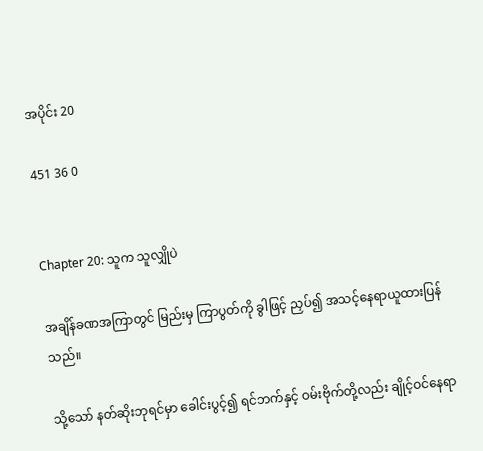အပိုင်း 20

451 36 0


Chapter 20: သူက သူလျှိုပဲ

အချိန်ခဏအကြာတွင် မြည်းမှ ကြာပွတ်ကို ခွါဖြင့် ညှပ်၍ အသင့်နေရာယူထားပြန်သည်။

သို့သော် နတ်ဆိုးဘုရင်မှာ ခေါင်းပွင့်၍ ရင်ဘက်နှင့် ဝမ်းဗိုက်တို့လည်း ချိုင့်ဝင်နေရာ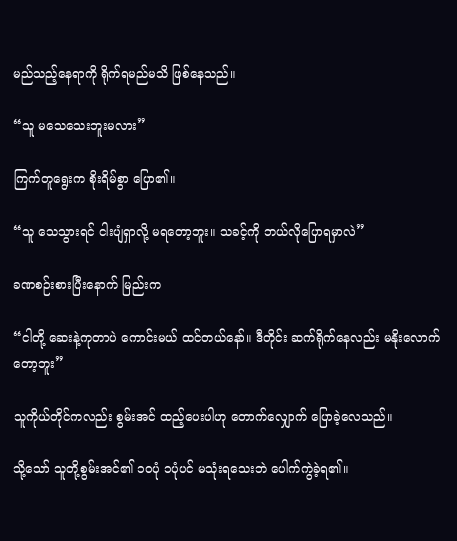မည်သည့်နေရာကို ရိုက်ရမည်မသိ ဖြစ်နေသည်။

“သူ မသေသေးဘူးမလား”

ကြက်တူရွေးက စိုးရိမ်စွာ ပြော၏။

“သူ သေသွားရင် ငါးပျံရှာလို့ မရတော့ဘူး။ သခင့်ကို ဘယ်လိုပြောရမှာလဲ”

ခဏစဉ်းစားပြီးနောက် မြည်းက

“ငါတို့ ဆေးနဲ့ကုတာပဲ ကောင်းမယ် ထင်တယ်နော်။ ဒီတိုင်း ဆက်ရိုက်နေလည်း မနိုးလောက်တော့ဘူး”

သူကိုယ်တိုင်ကလည်း စွမ်းအင် ထည့်ပေးပါဟု တောက်လျှောက် ပြောခဲ့လေသည်။

သို့သော် သူတို့စွမ်းအင်၏ ၁၀ပုံ ၁ပုံပင် မသုံးရသေးဘဲ ပေါက်ကွဲခဲ့ရ၏။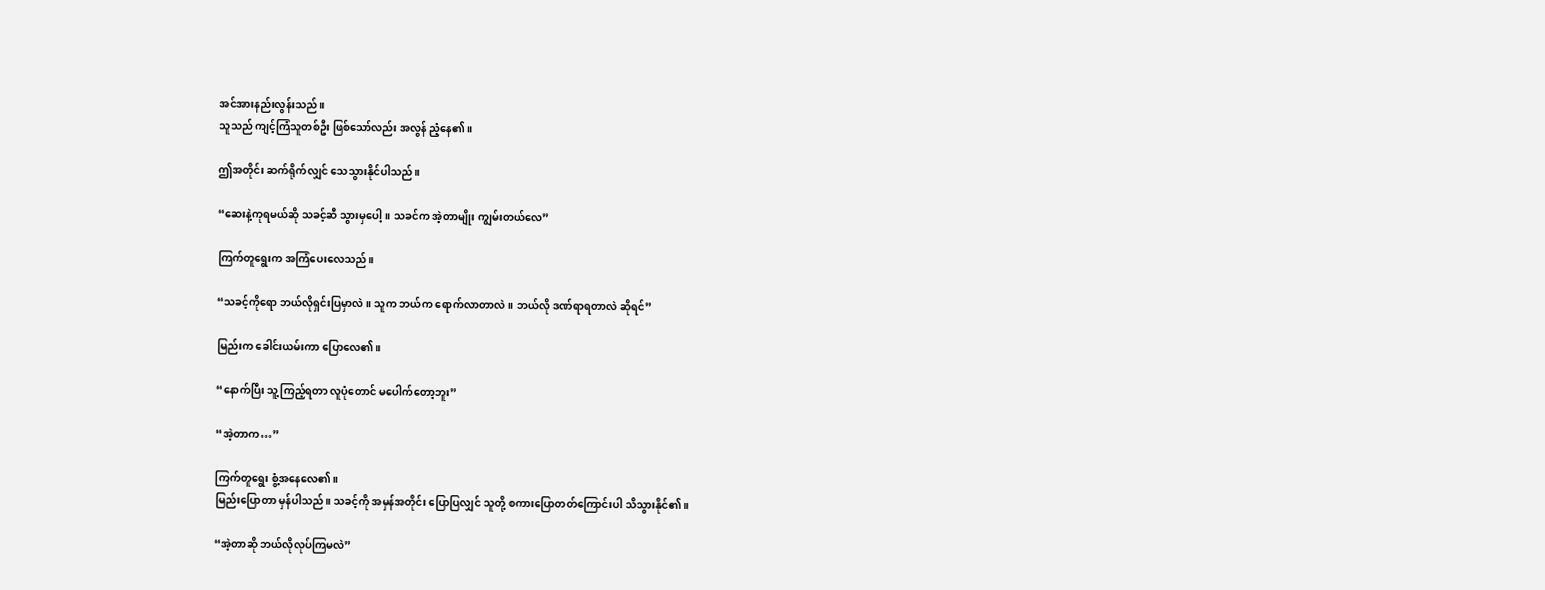အင်အားနည်းလွန်းသည်။
သူသည် ကျင့်ကြံသူတစ်ဦး ဖြစ်သော်လည်း အလွန် ညံ့နေ၏။

ဤအတိုင်း ဆက်ရိုက်လျှင် သေသွားနိုင်ပါသည်။

“ဆေးနဲ့ကုရမယ်ဆို သခင့်ဆီ သွားမှပေါ့။ သခင်က အဲ့တာမျိုး ကျွမ်းတယ်လေ”

ကြက်တူရွေးက အကြံပေးလေသည်။

“သခင့်ကိုရော ဘယ်လိုရှင်းပြမှာလဲ။ သူက ဘယ်က ရောက်လာတာလဲ။ ဘယ်လို ဒဏ်ရာရတာလဲ ဆိုရင်”

မြည်းက ခေါင်းယမ်းကာ ပြောလေ၏။

“နောက်ပြီး သူ့ကြည့်ရတာ လူပုံတောင် မပေါက်တော့ဘူး”

“အဲ့တာက…”

ကြက်တူရွေး စွံ့အနေလေ၏။
မြည်းပြောတာ မှန်ပါသည်။ သခင့်ကို အမှန်အတိုင်း ပြောပြလျှင် သူတို့ စကားပြောတတ်ကြောင်းပါ သိသွားနိုင်၏။

“အဲ့တာဆို ဘယ်လိုလုပ်ကြမလဲ”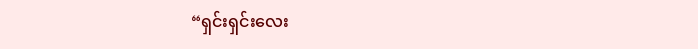“ရှင်းရှင်းလေး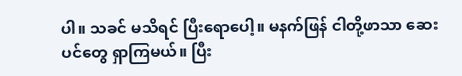ပါ။ သခင် မသိရင် ပြီးရောပေါ့။ မနက်ဖြန် ငါတို့ဖာသာ ဆေးပင်တွေ ရှာကြမယ်။ ပြီး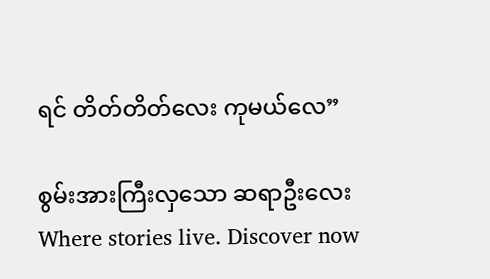ရင် တိတ်တိတ်လေး ကုမယ်လေ”

စွမ်းအားကြီးလှသော ဆရာဦးလေး Where stories live. Discover now